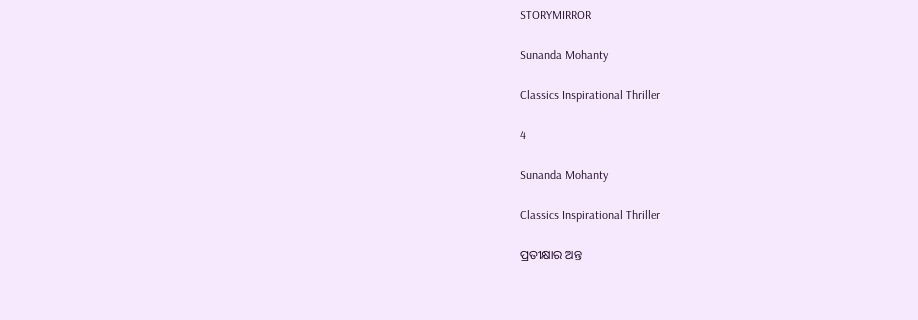STORYMIRROR

Sunanda Mohanty

Classics Inspirational Thriller

4

Sunanda Mohanty

Classics Inspirational Thriller

ପ୍ରତୀକ୍ଷାର ଅନ୍ତ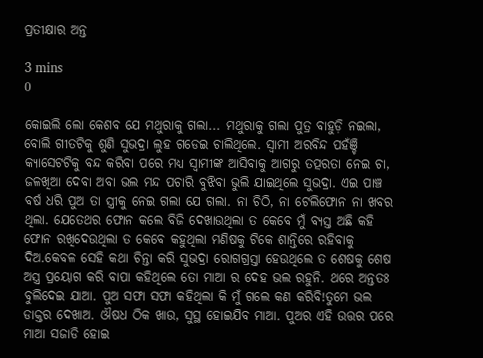ପ୍ରତୀକ୍ଷାର ଅନ୍ତ

3 mins
0

କୋଇଲି ଲୋ କେଶବ ଯେ ମଥୁରାକୁ ଗଲା... ମଥୁରାକୁ ଗଲା ପୁତ୍ର ବାହୁଡ଼ି ନଇଲା, ବୋଲି ଗୀତଟିକୁ ଶୁଣି ସୁଭଦ୍ରା ଲୁହ ଗଡେଇ ଚାଲିଥିଲେ. ସ୍ୱାମୀ ଅରବିନ୍ଦ ପହଁଞ୍ଚି କ୍ୟାସେଟଟିକୁ ବନ୍ଦ କରିବା ପରେ ମଧ୍ୟ ସ୍ୱାମୀଙ୍କ ଆସିବାକୁ ଆଗରୁ ତତ୍ପରତା ନେଇ ଚା, ଜଳଖିଆ ଦେବା ଅବା ଭଲ ମନ୍ଦ ପଚାରି ବୁଝିବା ଭୁଲି ଯାଇଥିଲେ ସୁଭଦ୍ରା. ଏଇ ପାଞ୍ଚ ବର୍ଷ ଧରି ପୁଅ ତା ସ୍ତ୍ରୀକୁ ନେଇ ଗଲା ଯେ ଗଲା. ନା ଚିଠି, ନା ଟେଲିଫୋନ ନା ଖବର ଥିଲା. ଯେତେଥର ଫୋନ କଲେ ବିଜି ଦେଖାଉଥିଲା ତ କେବେ ମୁଁ ବ୍ୟସ୍ତ ଅଛି କହି ଫୋନ ରଖିଦେଉଥିଲା ତ କେବେ କହୁଥିଲା ମଣିଷକୁ ଟିକେ ଶାନ୍ତିରେ ରହିବାକୁ ଦିଅ.କେବଳ ସେହି କଥା ଚିନ୍ତା କରି ସୁଭଦ୍ରା ରୋଗଗ୍ରସ୍ତା ହେଉଥିଲେ ତ ଶେଷକୁ ଶେଷ ଅସ୍ତ୍ର ପ୍ରୟୋଗ କରି ବାପା କହିଥିଲେ ତୋ ମାଆ ର ଦେହ ଭଲ ରହୁନି. ଥରେ ଅନ୍ତତଃ ବୁଲିଦେଇ ଯାଆ. ପୁଅ ସଫା ସଫା କହିଥିଲା କି ମୁଁ ଗଲେ କଣ କରିବି!ତୁମେ ଭଲ ଡାକ୍ତର ଦେଖାଅ. ଔଷଧ ଠିକ ଖାଉ, ସୁସ୍ଥ ହୋଇଯିବ ମାଆ. ପୁଅର ଏହି ଉତ୍ତର ପରେ ମାଆ ସଜାଡି ହୋଇ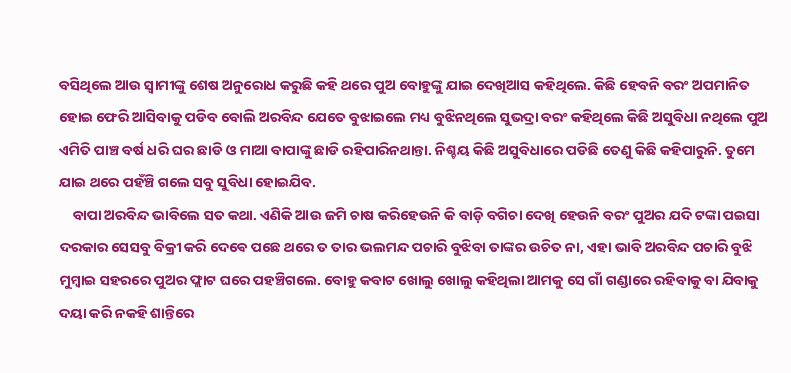ବସିଥିଲେ ଆଉ ସ୍ୱାମୀଙ୍କୁ ଶେଷ ଅନୁରୋଧ କରୁଛି କହି ଥରେ ପୁଅ ବୋହୁଙ୍କୁ ଯାଇ ଦେଖିଆସ କହିଥିଲେ. କିଛି ହେବନି ବରଂ ଅପମାନିତ ହୋଇ ଫେରି ଆସିବାକୁ ପଡିବ ବୋଲି ଅରବିନ୍ଦ ଯେତେ ବୁଝାଇଲେ ମଧ୍ୟ ବୁଝିନଥିଲେ ସୁଭଦ୍ରା ବରଂ କହିଥିଲେ କିଛି ଅସୁବିଧା ନଥିଲେ ପୁଅ ଏମିତି ପାଞ୍ଚ ବର୍ଷ ଧରି ଘର ଛାଡି ଓ ମାଆ ବାପାଙ୍କୁ ଛାଡି ରହିପାରିନଥାନ୍ତା. ନିଶ୍ଚୟ କିଛି ଅସୁବିଧାରେ ପଡିଛି ତେଣୁ କିଛି କହିପାରୁନି. ତୁମେ ଯାଇ ଥରେ ପହଁଞ୍ଚି ଗଲେ ସବୁ ସୁବିଧା ହୋଇଯିବ.
    ବାପା ଅରବିନ୍ଦ ଭାବିଲେ ସତ କଥା. ଏଣିକି ଆଉ ଜମି ଚାଷ କରିହେଉନି କି ବାଡ଼ି ବଗିଚା ଦେଖି ହେଉନି ବରଂ ପୁଅର ଯଦି ଟଙ୍କା ପଇସା ଦରକାର ସେସବୁ ବିକ୍ରୀ କରି ଦେଵେ ପଛେ ଥରେ ତ ତାର ଭଲମନ୍ଦ ପଚାରି ବୁଝିବା ତାଙ୍କର ଉଚିତ ନା, ଏହା ଭାବି ଅରବିନ୍ଦ ପଚାରି ବୁଝି ମୁମ୍ବାଇ ସହରରେ ପୁଅର ଫ୍ଲାଟ ଘରେ ପହଞ୍ଚିଗଲେ. ବୋହୁ କବାଟ ଖୋଲୁ ଖୋଲୁ କହିଥିଲା ଆମକୁ ସେ ଗାଁ ଗଣ୍ଡାରେ ରହିବାକୁ ବା ଯିବାକୁ ଦୟା କରି ନକହି ଶାନ୍ତିରେ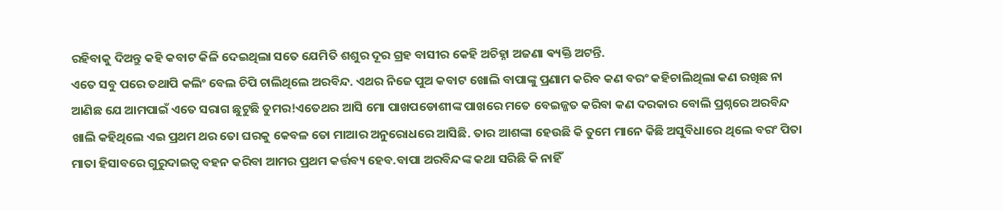ରହିବାକୁ ଦିଅନ୍ତୁ କହି କବାଟ କିଳି ଦେଇଥିଲା ସତେ ଯେମିତି ଶଶୁର ଦୂର ଗ୍ରହ ବାସୀର କେହି ଅଚିହ୍ନା ଅଜଣା ଵ୍ୟକ୍ତି ଅଟନ୍ତି.
ଏତେ ସବୁ ପରେ ତଥାପି କଲିଂ ବେଲ ଚିପି ଚାଲିଥିଲେ ଅରବିନ୍ଦ. ଏଥର ନିଜେ ପୁଅ କବାଟ ଖୋଲି ବାପାଙ୍କୁ ପ୍ରଣାମ କରିବ କଣ ବରଂ କହିଚାଲିଥିଲା କଣ ରଖିଛ ନା ଆଣିଛ ଯେ ଆମପାଇଁ ଏତେ ସରାଗ ଛୁଟୁଛି ତୁମର!ଏତେଥର ଆସି ମୋ ପାଖପଡୋଶୀଙ୍କ ପାଖରେ ମତେ ବେଇଜ୍ଜତ କରିବା କଣ ଦରକାର ବୋଲି ପ୍ରଶ୍ନରେ ଅରବିନ୍ଦ ଖାଲି କହିଥିଲେ ଏଇ ପ୍ରଥମ ଥର ତୋ ଘରକୁ କେବଳ ତୋ ମାଆର ଅନୁରୋଧରେ ଆସିଛି. ତାର ଆଶଙ୍କା ହେଉଛି କି ତୁମେ ମାନେ କିଛି ଅସୁବିଧାରେ ଥିଲେ ବରଂ ପିତା ମାତା ହିସାବରେ ଗୁରୁଦାଇତ୍ୱ ବହନ କରିବା ଆମର ପ୍ରଥମ କର୍ତ୍ତବ୍ୟ ହେବ.ବାପା ଅରବିନ୍ଦଙ୍କ କଥା ସରିଛି କି ନାହିଁ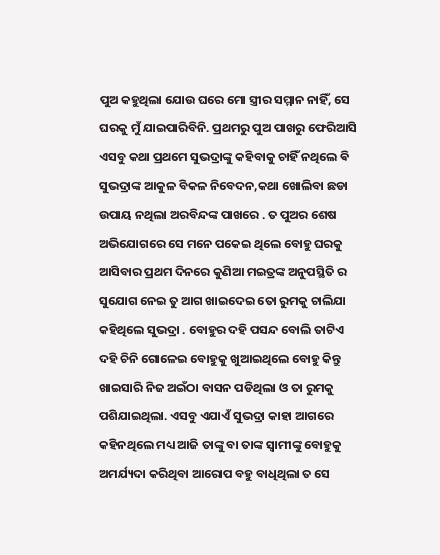ପୁଅ କହୁଥିଲା ଯୋଉ ଘରେ ମୋ ସ୍ତ୍ରୀର ସମ୍ମାନ ନାହିଁ, ସେ ଘରକୁ ମୁଁ ଯାଇପାରିବିନି. ପ୍ରଥମରୁ ପୁଅ ପାଖରୁ ଫେରିଆସି ଏସବୁ କଥା ପ୍ରଥମେ ସୁଭଦ୍ରାଙ୍କୁ କହିବାକୁ ଚାହିଁ ନଥିଲେ ଵି ସୁଭଦ୍ରାଙ୍କ ଆକୁଳ ବିକଳ ନିବେଦନ,କଥା ଖୋଲିବା ଛଡା ଉପାୟ ନଥିଲା ଅରବିନ୍ଦଙ୍କ ପାଖରେ . ତ ପୁଅର ଶେଷ ଅଭିଯୋଗରେ ସେ ମନେ ପକେଇ ଥିଲେ ବୋହୁ ଘରକୁ ଆସିବାର ପ୍ରଥମ ଦିନରେ କୁଣିଆ ମଇତ୍ରଙ୍କ ଅନୁପସ୍ଥିତି ର ସୁଯୋଗ ନେଇ ତୁ ଆଗ ଖାଇଦେଇ ତୋ ରୁମକୁ ଚାଲିଯା କହିଥିଲେ ସୁଭଦ୍ରା . ବୋହୁର ଦହି ପସନ୍ଦ ବୋଲି ତାଟିଏ ଦହି ଚିନି ଗୋଳେଇ ବୋହୁକୁ ଖୁଆଇଥିଲେ ବୋହୁ କିନ୍ତୁ ଖାଇସାରି ନିଜ ଅଇଁଠା ବାସନ ପଡିଥିଲା ଓ ତା ରୁମକୁ ପଶିଯାଇଥିଲା. ଏସବୁ ଏଯାଏଁ ସୁଭଦ୍ରା କାହା ଆଗରେ କହିନଥିଲେ ମଧ୍ୟ ଆଜି ତାଙ୍କୁ ବା ତାଙ୍କ ସ୍ୱାମୀଙ୍କୁ ବୋହୁକୁ ଅମର୍ଯ୍ୟଦା କରିଥିବା ଆରୋପ ବହୁ ବାଧିଥିଲା ତ ସେ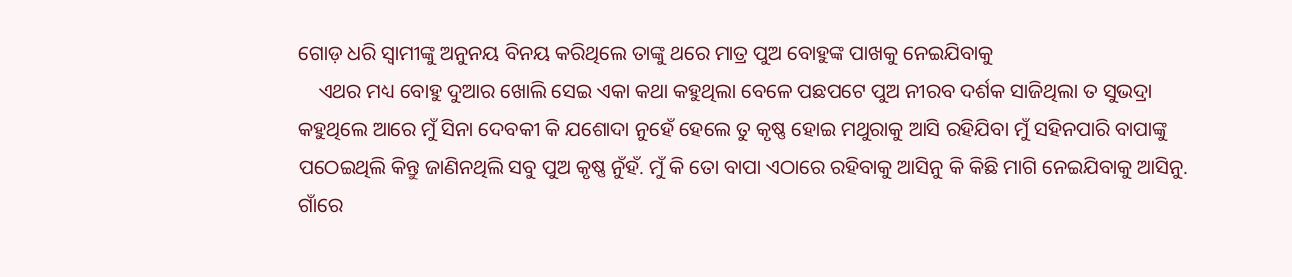ଗୋଡ଼ ଧରି ସ୍ୱାମୀଙ୍କୁ ଅନୁନୟ ବିନୟ କରିଥିଲେ ତାଙ୍କୁ ଥରେ ମାତ୍ର ପୁଅ ବୋହୁଙ୍କ ପାଖକୁ ନେଇଯିବାକୁ
    ଏଥର ମଧ୍ୟ ବୋହୁ ଦୁଆର ଖୋଲି ସେଇ ଏକା କଥା କହୁଥିଲା ବେଳେ ପଛପଟେ ପୁଅ ନୀରବ ଦର୍ଶକ ସାଜିଥିଲା ତ ସୁଭଦ୍ରା କହୁଥିଲେ ଆରେ ମୁଁ ସିନା ଦେବକୀ କି ଯଶୋଦା ନୁହେଁ ହେଲେ ତୁ କୃଷ୍ଣ ହୋଇ ମଥୁରାକୁ ଆସି ରହିଯିବା ମୁଁ ସହିନପାରି ବାପାଙ୍କୁ ପଠେଇଥିଲି କିନ୍ତୁ ଜାଣିନଥିଲି ସବୁ ପୁଅ କୃଷ୍ଣ ନୁଁହଁ. ମୁଁ କି ତୋ ବାପା ଏଠାରେ ରହିବାକୁ ଆସିନୁ କି କିଛି ମାଗି ନେଇଯିବାକୁ ଆସିନୁ. ଗାଁରେ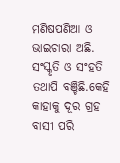ମଣିଷପଣିଆ ଓ ଭାଇଚାରା ଅଛି. ସଂସ୍କୃତି ଓ ସଂହତି ତଥାପି ବଞ୍ଚିଛି.କେହି କାହାକୁ ଦୂର ଗ୍ରହ ବାସୀ ପରି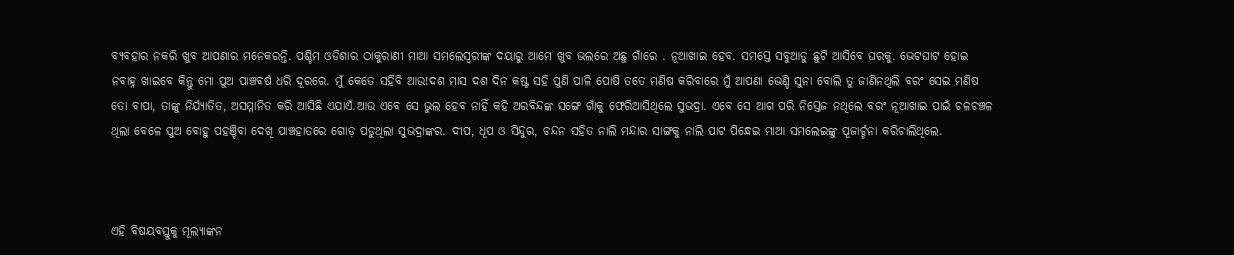ବ୍ୟବହାର ନକରି ଖୁବ ଆପଣାର ମନେକରନ୍ତି. ପଶ୍ଚିମ ଓଡିଶାର ଠାକୁରାଣୀ ମାଆ ସମଲେସ୍ୱରୀଙ୍କ ଦୟାରୁ ଆମେ ଖୁବ ଭଲରେ ଅଛୁ ଗାଁରେ . ନୂଆଖାଇ ହେବ. ସମସ୍ତେ ସବୁଆଡୁ ଛୁଟି ଆସିବେ ଘରକୁ. ଭେଟଘାଟ ହୋଇ ନବାହ୍ନ ଖାଇବେ କିନ୍ତୁ ମୋ ପୁଅ ପାଞ୍ଚବର୍ଷ ଧରି ଦୂରରେ. ମୁଁ କେତେ ସହିବି ଆଉ!ଦଶ ମାସ ଦଶ ଦିନ କଷ୍ଟ ସହି ପୁଣି ପାଳି ପୋଷି ତତେ ମଣିଷ କରିବାରେ ମୁଁ ଆପଣା ଭେଣ୍ଡି ସୁନା ବୋଲି ତୁ ଜାଣିନଥିଲି ବରଂ ସେଇ ମଣିଷ ତୋ ବାପା, ତାଙ୍କୁ ନିର୍ଯ୍ୟାତିତ, ଅସମ୍ମାନିତ କରି ଆସିଛି ଏଯାଏଁ.ଆଉ ଏବେ ସେ ଭୁଲ ହେବ ନାହିଁ କହି ଅରବିନ୍ଦଙ୍କ ସଙ୍ଗେ ଗାଁକୁ ଫେରିଆସିଥିଲେ ସୁଭଦ୍ରା. ଏବେ ସେ ଆଗ ପରି ନିସ୍ତେଜ ନଥିଲେ ବରଂ ନୂଆଖାଇ ପାଇଁ ଚଳଚଞ୍ଚଳ ଥିଲା ବେଳେ ପୁଅ ବୋହୁ ପହଞ୍ଚିବା ଦେଖି ପାଞ୍ଚହାତରେ ଗୋଡ଼ ପଡୁଥିଲା ସୁଭଦ୍ରାଙ୍କର. ଦୀପ, ଧୂପ ଓ ସିନ୍ଦୁର, ଚନ୍ଦନ ସହିତ ନାଲି ମନ୍ଦାର ସାଙ୍ଗକୁ ନାଲି ପାଟ ପିନ୍ଧେଇ ମାଆ ସମଲେଇଙ୍କୁ ପୂଜାର୍ଚ୍ଚନା କରିଚାଲିଥିଲେ.



ଏହି ବିଷୟବସ୍ତୁକୁ ମୂଲ୍ୟାଙ୍କନ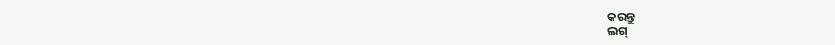କରନ୍ତୁ
ଲଗ୍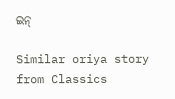ଇନ୍

Similar oriya story from Classics